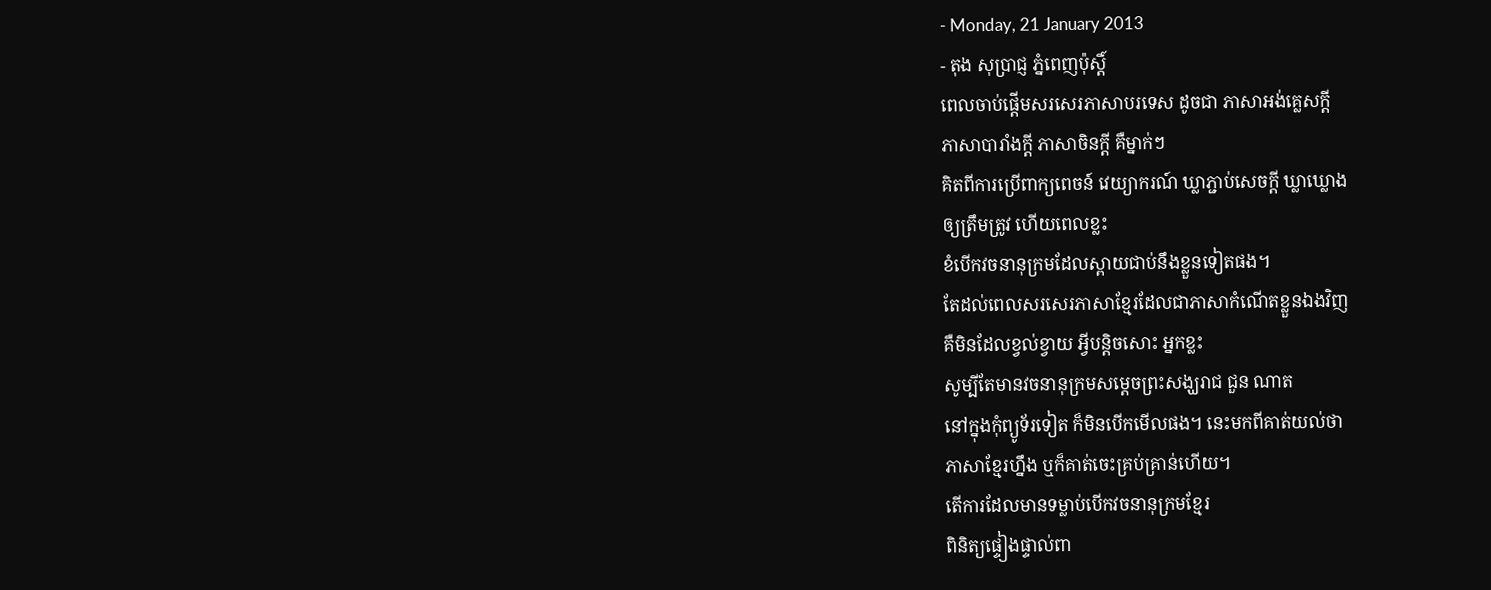- Monday, 21 January 2013
- តុង សុប្រាជ្ញ ភ្នំពេញប៉ុស្តិ៍
ពេលចាប់ផ្តើមសរសេរភាសាបរទេស ដូចជា ភាសាអង់គ្លេសក្តី
ភាសាបារាំងក្តី ភាសាចិនក្តី គឺម្នាក់ៗ
គិតពីការប្រើពាក្យពេចន៍ វេយ្យាករណ៍ ឃ្លាភ្ជាប់សេចក្តី ឃ្លាឃ្លោង
ឲ្យត្រឹមត្រូវ ហើយពេលខ្លះ
ខំបើកវចនានុក្រមដែលស្ពាយជាប់នឹងខ្លួនទៀតផង។
តែដល់ពេលសរសេរភាសាខ្មែរដែលជាភាសាកំណើតខ្លួនឯងវិញ
គឺមិនដែលខ្វល់ខ្វាយ អ្វីបន្តិចសោះ អ្នកខ្លះ
សូម្បីតែមានវចនានុក្រមសម្តេចព្រះសង្ឃរាជ ជួន ណាត
នៅក្នុងកុំព្យូទ័រទៀត ក៏មិនបើកមើលផង។ នេះមកពីគាត់យល់ថា
ភាសាខ្មែរហ្នឹង ឬក៏គាត់ចេះគ្រប់គ្រាន់ហើយ។
តើការដែលមានទម្លាប់បើកវចនានុក្រមខ្មែរ
ពិនិត្យផ្ទៀងផ្ទាល់ពា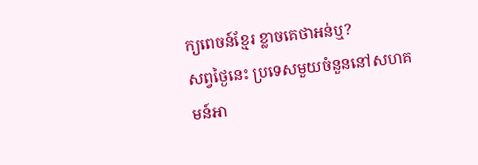ក្យពេចន៍ខ្មែរ ខ្លាចគេថាអន់ឬ?
សព្វថ្ងៃនេះ ប្រទេសមួយចំនួននៅសហគមន៍អា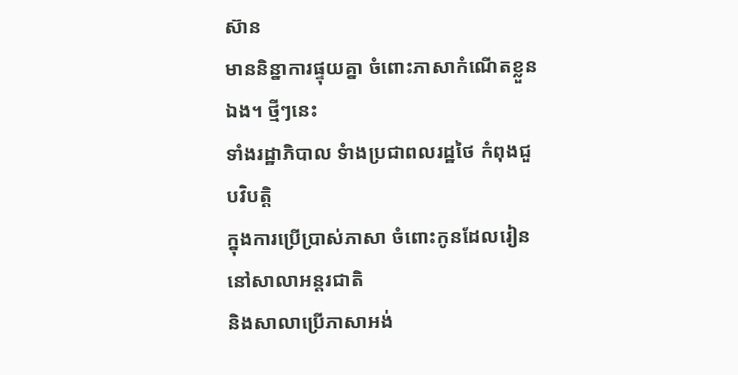ស៊ាន
មាននិន្នាការផ្ទុយគ្នា ចំពោះភាសាកំណើតខ្លួនឯង។ ថ្មីៗនេះ
ទាំងរដ្ឋាភិបាល ទំាងប្រជាពលរដ្ឋថៃ កំពុងជួបវិបត្តិ
ក្នុងការប្រើប្រាស់ភាសា ចំពោះកូនដែលរៀននៅសាលាអន្តរជាតិ
និងសាលាប្រើភាសាអង់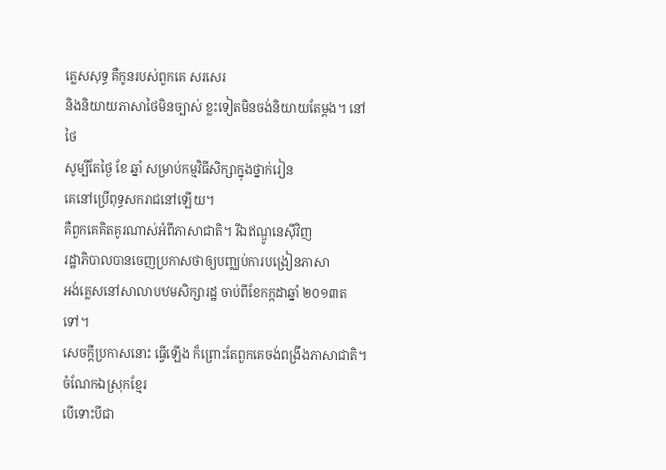គ្លេសសុទ្ធ គឺកូនរបស់ពួកគេ សរសេរ
និងនិយាយភាសាថៃមិនច្បាស់ ខ្លះទៀតមិនចង់និយាយតែម្តង។ នៅថៃ
សូម្បីតែថ្ងៃ ខែ ឆ្នាំ សម្រាប់កម្មវិធីសិក្សាក្នុងថ្នាក់រៀន
គេនៅប្រើពុទ្ធសករាជនៅឡើយ។
គឺពួកគេគិតគូរណាស់អំពីភាសាជាតិ។ រីឯឥណ្ឌូនេស៊ីវិញ
រដ្ឋាភិបាលបានចេញប្រកាសថាឲ្យបញ្ឈប់ការបង្រៀនភាសា
អង់គ្លេសនៅសាលាបឋមសិក្សារដ្ឋ ចាប់ពីខែកក្កដាឆ្នាំ ២០១៣តទៅ។
សេចក្តីប្រកាសនោះ ធ្វើឡើង ក៏ព្រោះតែពួកគេចង់ពង្រឹងភាសាជាតិ។
ចំណែកឯស្រុកខ្មែរ
បើទោះបីជា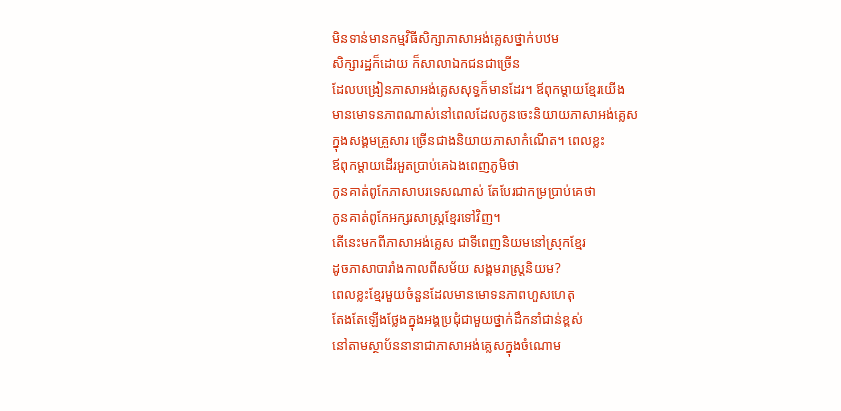មិនទាន់មានកម្មវិធីសិក្សាភាសាអង់គ្លេសថ្នាក់បឋម
សិក្សារដ្ឋក៏ដោយ ក៏សាលាឯកជនជាច្រើន
ដែលបង្រៀនភាសាអង់គ្លេសសុទ្ធក៏មានដែរ។ ឪពុកម្តាយខ្មែរយើង
មានមោទនភាពណាស់នៅពេលដែលកូនចេះនិយាយភាសាអង់គ្លេស
ក្នុងសង្គមគ្រួសារ ច្រើនជាងនិយាយភាសាកំណើត។ ពេលខ្លះ
ឪពុកម្តាយដើរអួតប្រាប់គេឯងពេញភូមិថា
កូនគាត់ពូកែភាសាបរទេសណាស់ តែបែរជាកម្រប្រាប់គេថា
កូនគាត់ពូកែអក្សរសាស្រ្តខ្មែរទៅវិញ។
តើនេះមកពីភាសាអង់គ្លេស ជាទីពេញនិយមនៅស្រុកខ្មែរ
ដូចភាសាបារាំងកាលពីសម័យ សង្គមរាស្រ្តនិយម?
ពេលខ្លះខ្មែរមួយចំនួនដែលមានមោទនភាពហួសហេតុ
តែងតែឡើងថ្លែងក្នុងអង្គប្រជុំជាមួយថ្នាក់ដឹកនាំជាន់ខ្ពស់
នៅតាមស្ថាប័ននានាជាភាសាអង់គ្លេសក្នុងចំណោម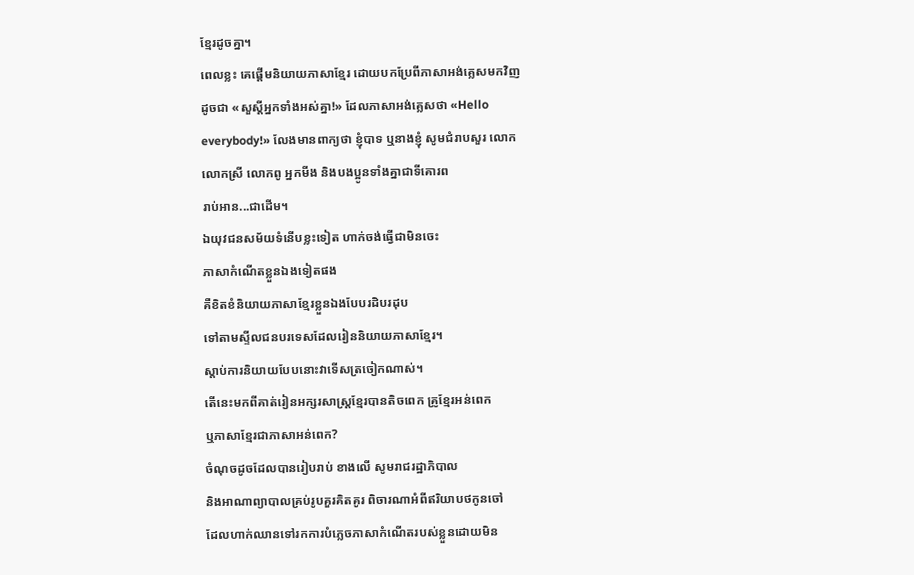ខ្មែរដូចគ្នា។
ពេលខ្លះ គេផ្តើមនិយាយភាសាខ្មែរ ដោយបកប្រែពីភាសាអង់គ្លេសមកវិញ
ដូចជា «សួស្តីអ្នកទាំងអស់គ្នា!» ដែលភាសាអង់គ្លេសថា «Hello
everybody!» លែងមានពាក្យថា ខ្ញុំបាទ ឬនាងខ្ញុំ សូមជំរាបសួរ លោក
លោកស្រី លោកពូ អ្នកមីង និងបងប្អូនទាំងគ្នាជាទីគោរព
រាប់អាន...ជាដើម។
ឯយុវជនសម័យទំនើបខ្លះទៀត ហាក់ចង់ធ្វើជាមិនចេះ
ភាសាកំណើតខ្លួនឯងទៀតផង
គឺខិតខំនិយាយភាសាខ្មែរខ្លួនឯងបែបរដិបរដុប
ទៅតាមស្ទីលជនបរទេសដែលរៀននិយាយភាសាខ្មែរ។
ស្តាប់ការនិយាយបែបនោះវាទើសត្រចៀកណាស់។
តើនេះមកពីគាត់រៀនអក្សរសាស្ត្រខ្មែរបានតិចពេក គ្រូខ្មែរអន់ពេក
ឬភាសាខ្មែរជាភាសាអន់ពេក?
ចំណុចដូចដែលបានរៀបរាប់ ខាងលើ សូមរាជរដ្ឋាភិបាល
និងអាណាព្យាបាលគ្រប់រូបគួរគិតគូរ ពិចារណាអំពីឥរិយាបថកូនចៅ
ដែលហាក់ឈានទៅរកការបំភ្លេចភាសាកំណើតរបស់ខ្លួនដោយមិន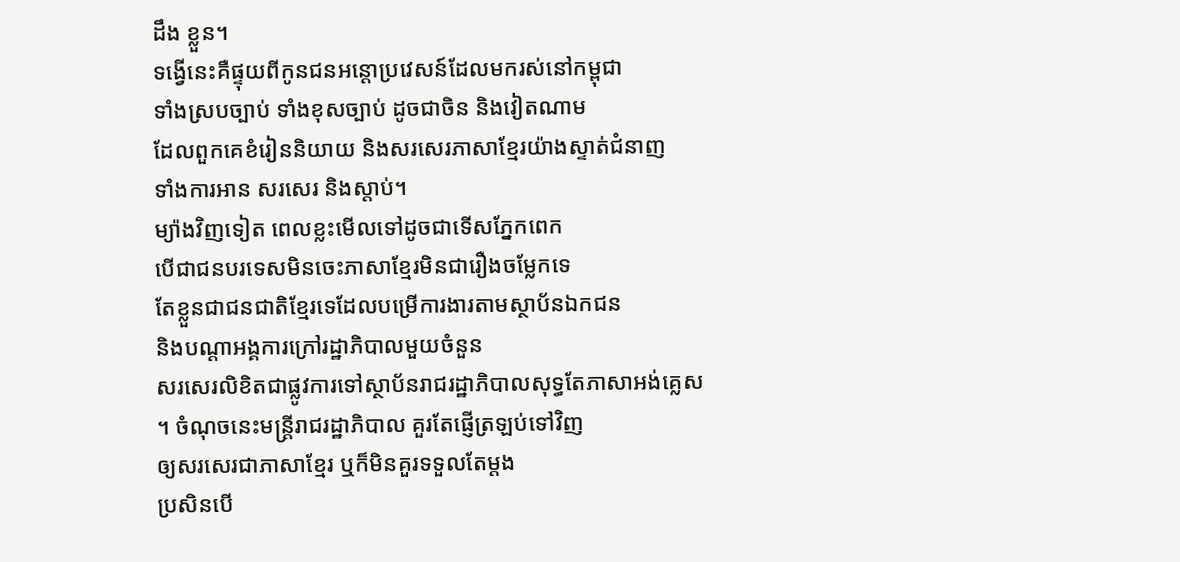ដឹង ខ្លួន។
ទង្វើនេះគឺផ្ទុយពីកូនជនអន្តោប្រវេសន៍ដែលមករស់នៅកម្ពុជា
ទាំងស្របច្បាប់ ទាំងខុសច្បាប់ ដូចជាចិន និងវៀតណាម
ដែលពួកគេខំរៀននិយាយ និងសរសេរភាសាខ្មែរយ៉ាងស្ទាត់ជំនាញ
ទាំងការអាន សរសេរ និងស្តាប់។
ម្យ៉ាងវិញទៀត ពេលខ្លះមើលទៅដូចជាទើសភ្នែកពេក
បើជាជនបរទេសមិនចេះភាសាខ្មែរមិនជារឿងចម្លែកទេ
តែខ្លួនជាជនជាតិខ្មែរទេដែលបម្រើការងារតាមស្ថាប័នឯកជន
និងបណ្តាអង្គការក្រៅរដ្ឋាភិបាលមួយចំនួន
សរសេរលិខិតជាផ្លូវការទៅស្ថាប័នរាជរដ្ឋាភិបាលសុទ្ធតែភាសាអង់គ្លេស
។ ចំណុចនេះមន្ត្រីរាជរដ្ឋាភិបាល គួរតែផ្ញើត្រឡប់ទៅវិញ
ឲ្យសរសេរជាភាសាខ្មែរ ឬក៏មិនគួរទទួលតែម្តង
ប្រសិនបើ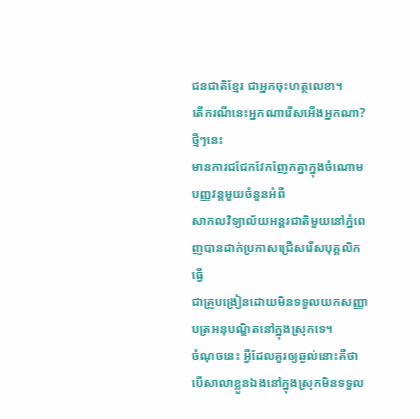ជនជាតិខ្មែរ ជាអ្នកចុះហត្ថលេខា។
តើករណីនេះអ្នកណារើសអើងអ្នកណា?
ថ្មីៗនេះ
មានការជជែកវែកញែកគ្នាក្នុងចំណោមបញ្ញវន្តមួយចំនួនអំពី
សាកលវិទ្យាល័យអន្តរជាតិមួយនៅភ្នំពេញបានដាក់ប្រកាសជ្រើសរើសបុគ្គលិក
ធ្វើ
ជាគ្រូបង្រៀនដោយមិនទទួលយកសញ្ញាបត្រអនុបណ្ឌិតនៅក្នុងស្រុកទេ។
ចំណុចនេះ អ្វីដែលគួរឲ្យឆ្ងល់នោះគឺថា
បើសាលាខ្លួនឯងនៅក្នុងស្រុកមិនទទួល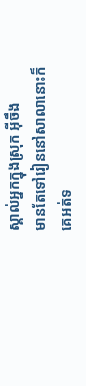ស្គាល់អ្នកក្នុងស្រុក អ៊ីចឹង
មានតែទៅរៀននៅសាលានោះក៏គេអត់ទ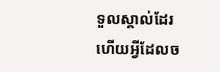ទួលស្គាល់ដែរ
ហើយអ្វីដែលច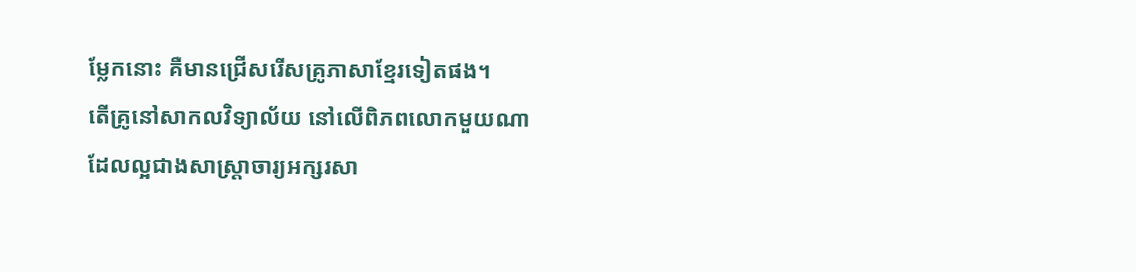ម្លែកនោះ គឺមានជ្រើសរើសគ្រូភាសាខ្មែរទៀតផង។
តើគ្រូនៅសាកលវិទ្យាល័យ នៅលើពិភពលោកមួយណា
ដែលល្អជាងសាស្រ្តាចារ្យអក្សរសា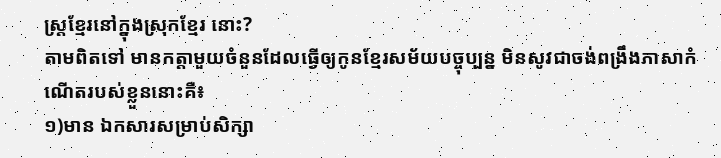ស្រ្តខ្មែរនៅក្នុងស្រុកខ្មែរ នោះ?
តាមពិតទៅ មានកត្តាមួយចំនួនដែលធ្វើឲ្យកូនខ្មែរសម័យបច្ចុប្បន្ន មិនសូវជាចង់ពង្រឹងភាសាកំណើតរបស់ខ្លួននោះគឺ៖
១)មាន ឯកសារសម្រាប់សិក្សា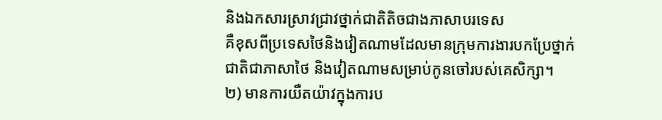និងឯកសារស្រាវជ្រាវថ្នាក់ជាតិតិចជាងភាសាបរទេស
គឺខុសពីប្រទេសថៃនិងវៀតណាមដែលមានក្រុមការងារបកប្រែថ្នាក់
ជាតិជាភាសាថៃ និងវៀតណាមសម្រាប់កូនចៅរបស់គេសិក្សា។
២) មានការយឺតយ៉ាវក្នុងការប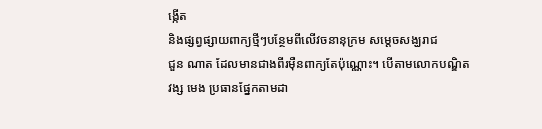ង្កើត
និងផ្សព្វផ្សាយពាក្យថ្មីៗបន្ថែមពីលើវចនានុក្រម សម្តេចសង្ឃរាជ
ជួន ណាត ដែលមានជាងពីរម៉ឺនពាក្យតែប៉ុណ្ណោះ។ បើតាមលោកបណ្ឌិត
វង្ស មេង ប្រធានផ្នែកតាមដា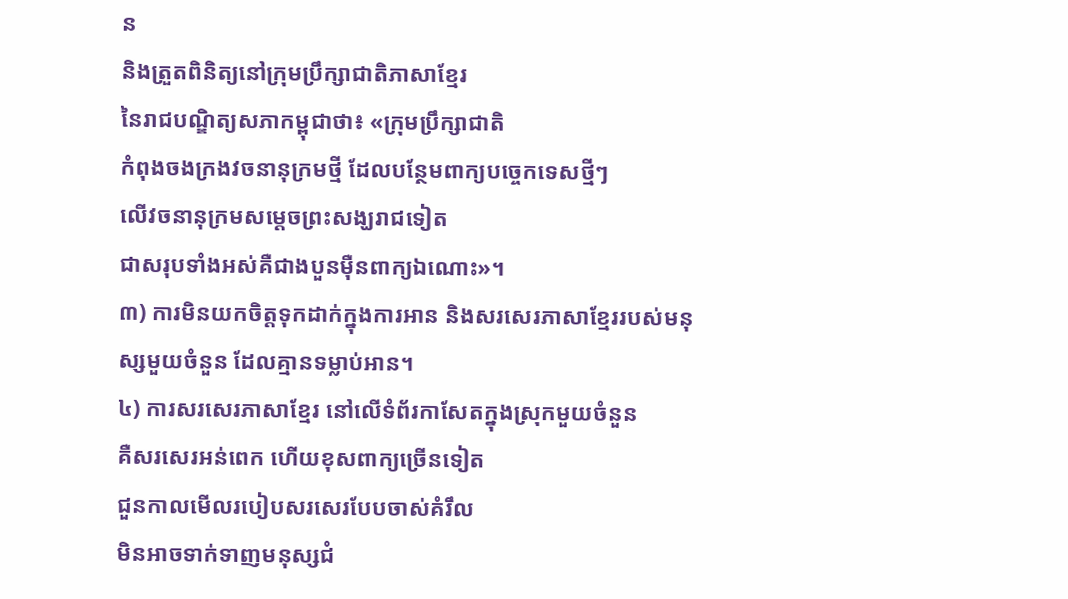ន
និងត្រួតពិនិត្យនៅក្រុមប្រឹក្សាជាតិភាសាខ្មែរ
នៃរាជបណ្ឌិត្យសភាកម្ពុជាថា៖ «ក្រុមប្រឹក្សាជាតិ
កំពុងចងក្រងវចនានុក្រមថ្មី ដែលបន្ថែមពាក្យបច្ចេកទេសថ្មីៗ
លើវចនានុក្រមសម្តេចព្រះសង្ឃរាជទៀត
ជាសរុបទាំងអស់គឺជាងបួនម៉ឺនពាក្យឯណោះ»។
៣) ការមិនយកចិត្តទុកដាក់ក្នុងការអាន និងសរសេរភាសាខ្មែររបស់មនុស្សមួយចំនួន ដែលគ្មានទម្លាប់អាន។
៤) ការសរសេរភាសាខ្មែរ នៅលើទំព័រកាសែតក្នុងស្រុកមួយចំនួន
គឺសរសេរអន់ពេក ហើយខុសពាក្យច្រើនទៀត
ជួនកាលមើលរបៀបសរសេរបែបចាស់គំរឹល
មិនអាចទាក់ទាញមនុស្សជំ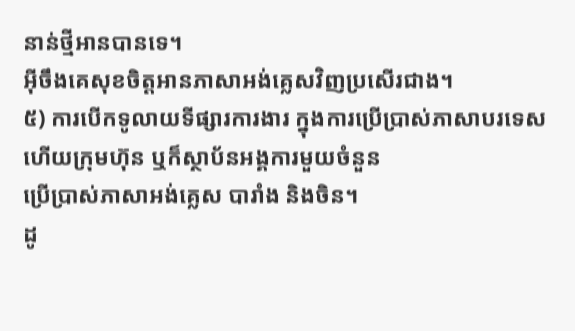នាន់ថ្មីអានបានទេ។
អ៊ីចឹងគេសុខចិត្តអានភាសាអង់គ្លេសវិញប្រសើរជាង។
៥) ការបើកទូលាយទីផ្សារការងារ ក្នុងការប្រើប្រាស់ភាសាបរទេស
ហើយក្រុមហ៊ុន ឬក៏ស្ថាប័នអង្គការមួយចំនួន
ប្រើប្រាស់ភាសាអង់គ្លេស បារាំង និងចិន។
ដូ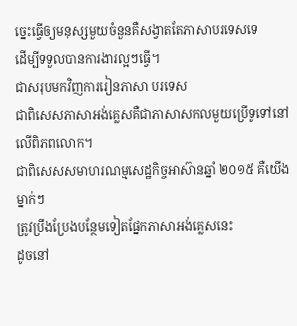ច្នេះធ្វើឲ្យមនុស្សមួយចំនួនគឺសង្វាតតែភាសាបរទេសទេ
ដើម្បីទទួលបានការងារល្អៗធ្វើ។
ជាសរុបមកវិញការរៀនភាសា បរទេស
ជាពិសេសភាសាអង់គ្លេសគឺជាភាសាសកលមួយប្រើទូទៅនៅលើពិភពលោក។
ជាពិសេសសមាហរណម្មសេដ្ឋកិច្ចអាស៊ានឆ្នាំ ២០១៥ គឺយើងម្នាក់ៗ
ត្រូវប្រឹងប្រែងបន្ថែមទៀតផ្នែកភាសាអង់គ្លេសនេះ
ដូចនៅ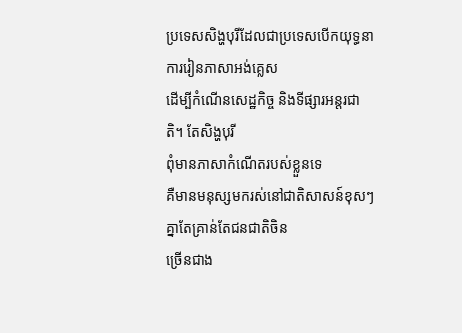ប្រទេសសិង្ហបុរីដែលជាប្រទេសបើកយុទ្ធនាការរៀនភាសាអង់គ្លេស
ដើម្បីកំណើនសេដ្ឋកិច្ច និងទីផ្សារអន្តរជាតិ។ តែសិង្ហបុរី
ពុំមានភាសាកំណើតរបស់ខ្លួនទេ
គឺមានមនុស្សមករស់នៅជាតិសាសន៍ខុសៗគ្នាតែគ្រាន់តែជនជាតិចិន
ច្រើនជាង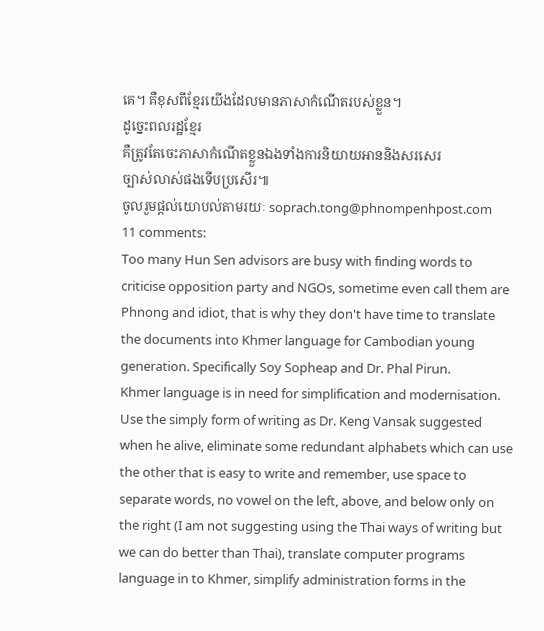គេ។ គឺខុសពីខ្មែរយើងដែលមានភាសាកំណើតរបស់ខ្លួន។
ដូច្នេះពលរដ្ឋខ្មែរ
គឺត្រូវតែចេះភាសាកំណើតខ្លួនឯងទាំងការនិយាយអាននិងសរសេរ
ច្បាស់លាស់ផងទើបប្រសើរ៕
ចូលរួមផ្តល់យោបល់តាមរយៈ soprach.tong@phnompenhpost.com
11 comments:
Too many Hun Sen advisors are busy with finding words to criticise opposition party and NGOs, sometime even call them are Phnong and idiot, that is why they don't have time to translate the documents into Khmer language for Cambodian young generation. Specifically Soy Sopheap and Dr. Phal Pirun.
Khmer language is in need for simplification and modernisation. Use the simply form of writing as Dr. Keng Vansak suggested when he alive, eliminate some redundant alphabets which can use the other that is easy to write and remember, use space to separate words, no vowel on the left, above, and below only on the right (I am not suggesting using the Thai ways of writing but we can do better than Thai), translate computer programs language in to Khmer, simplify administration forms in the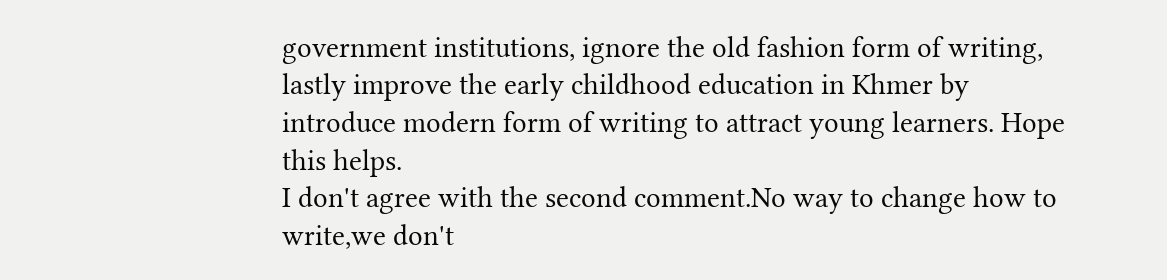government institutions, ignore the old fashion form of writing, lastly improve the early childhood education in Khmer by introduce modern form of writing to attract young learners. Hope this helps.
I don't agree with the second comment.No way to change how to write,we don't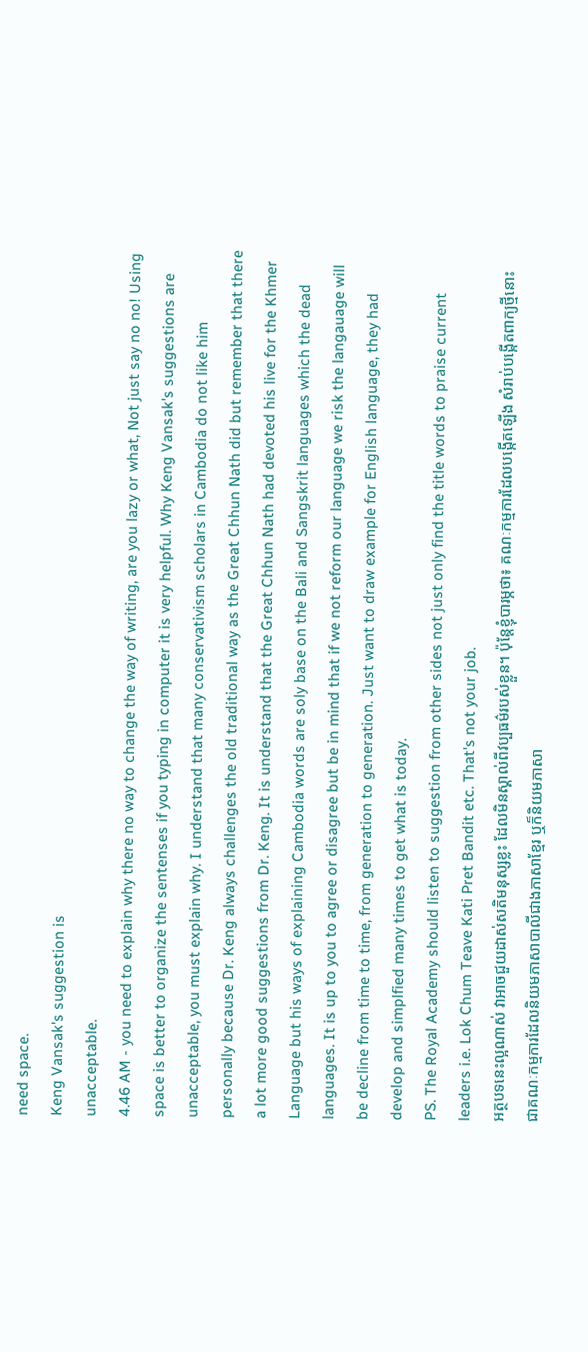need space.
Keng Vansak's suggestion is
unacceptable.
4.46 AM - you need to explain why there no way to change the way of writing, are you lazy or what, Not just say no no! Using space is better to organize the sentenses if you typing in computer it is very helpful. Why Keng Vansak's suggestions are unacceptable, you must explain why. I understand that many conservativism scholars in Cambodia do not like him personally because Dr. Keng always challenges the old traditional way as the Great Chhun Nath did but remember that there a lot more good suggestions from Dr. Keng. It is understand that the Great Chhun Nath had devoted his live for the Khmer Language but his ways of explaining Cambodia words are soly base on the Bali and Sangskrit languages which the dead languages. It is up to you to agree or disagree but be in mind that if we not reform our language we risk the langauage will be decline from time to time, from generation to generation. Just want to draw example for English language, they had develop and simplfied many times to get what is today.
PS. The Royal Academy should listen to suggestion from other sides not just only find the title words to praise current leaders i.e. Lok Chum Teave Kati Pret Bandit etc. That's not your job.
អត្ថបទនេះល្អណាស់ វាអាចជួយដាស់សតិមនុស្សខ្លះ ដែលមិនស្គាល់ពីវប្បធម៌របស់ខ្លួន។ ប៉ុន្តែខ្ញុំបារម្ភថា៖ គណៈកម្មការដែលបង្កើតឡើង សំរាប់បង្កើតពាក្យថ្មីនោះ ជាគណៈកម្មការដែលនិយមភាសាបាលីជាងភាសាខ្មែរ ឬក៏និយមភាសា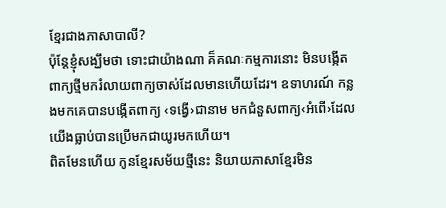ខ្មែរជាងភាសាបាលី?
ប៉ុន្តែខ្ញុំសង្ឃឹមថា ទោះជាយ៉ាងណា គ៏គណៈកម្មការនោះ មិនបង្កើតពាក្យថ្មីមករំលាយពាក្យចាស់ដែលមានហើយដែរ។ ឧទាហរណ៍ កន្លងមកគេបានបង្កើតពាក្យ ‹ទង្វើ›ជានាម មកជំនួសពាក្យ‹អំពើ›ដែលយើងធ្លាប់បានប្រើមកជាយូរមកហើយ។
ពិតមែនហើយ កូនខ្មែរសម័យថ្មីនេះ និយាយភាសាខ្មែរមិន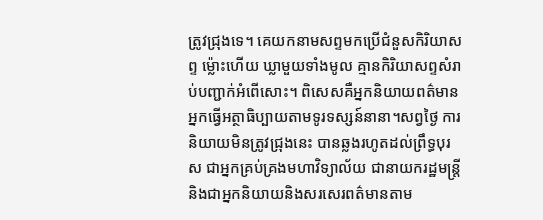ត្រូវជ្រុងទេ។ គេយកនាមសព្ទមកប្រើជំនួសកិរិយាសព្ទ ម៉្លោះហើយ ឃ្លាមួយទាំងមូល គ្មានកិរិយាសព្ទសំរាប់បញ្ជាក់អំពើសោះ។ ពិសេសគឺអ្នកនិយាយពត៌មាន អ្នកធ្វើអត្ថាធិប្បាយតាមទូរទស្សន៍នានា។សព្វថ្ងៃ ការនិយាយមិនត្រូវជ្រុងនេះ បានឆ្លងរហូតដល់ព្រឹទ្ធបុរស ជាអ្នកគ្រប់គ្រងមហាវិទ្យាល័យ ជានាយករដ្ឋមន្ត្រី និងជាអ្នកនិយាយនិងសរសេរពត៌មានតាម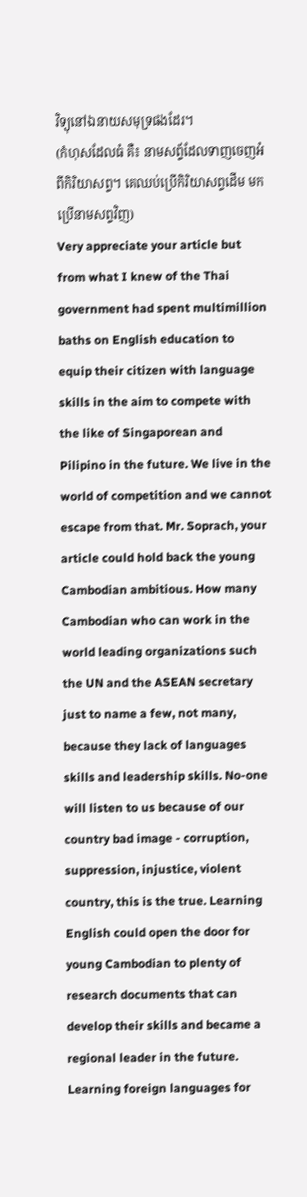វិទ្យុនៅឯនាយសមុទ្រផងដែរ។
(កំហុសដែលធំ គឺ៖ នាមសព័្ទដែលទាញចេញអំពីកិរិយាសព្ទ។ គេឈប់ប្រើកិរិយាសព្ទដើម មកប្រើនាមសព្ទវិញ)
Very appreciate your article but from what I knew of the Thai government had spent multimillion baths on English education to equip their citizen with language skills in the aim to compete with the like of Singaporean and Pilipino in the future. We live in the world of competition and we cannot escape from that. Mr. Soprach, your article could hold back the young Cambodian ambitious. How many Cambodian who can work in the world leading organizations such the UN and the ASEAN secretary just to name a few, not many, because they lack of languages skills and leadership skills. No-one will listen to us because of our country bad image - corruption, suppression, injustice, violent country, this is the true. Learning English could open the door for young Cambodian to plenty of research documents that can develop their skills and became a regional leader in the future. Learning foreign languages for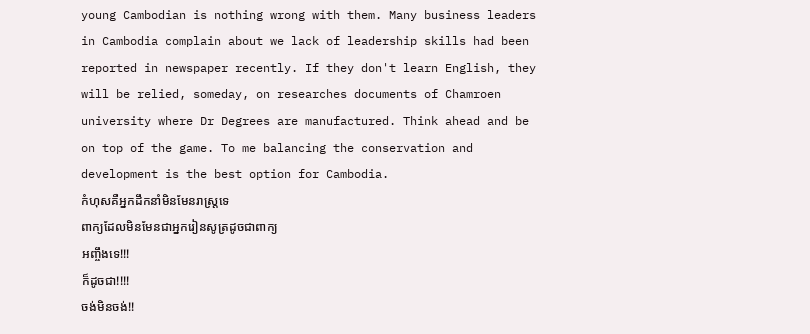young Cambodian is nothing wrong with them. Many business leaders in Cambodia complain about we lack of leadership skills had been reported in newspaper recently. If they don't learn English, they will be relied, someday, on researches documents of Chamroen university where Dr Degrees are manufactured. Think ahead and be on top of the game. To me balancing the conservation and development is the best option for Cambodia.
កំហុសគឺអ្នកដឹកនាំមិនមែនរាស្រ្តទេ
ពាក្យដែលមិនមែនជាអ្នករៀនសូត្រដូចជាពាក្យ
អញ្ចឹងទេ!!!
ក៏ដូចជា!!!!
ចង់មិនចង់!!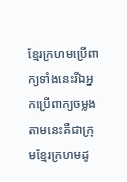ខ្មែរក្រហមប្រើពាក្យទាំងនេះរីឯអ្នកប្រើពាក្យចម្លង
តាមនេះគឺជាក្រុមខ្មែរក្រហមដូ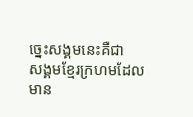ច្នេះសង្គមនេះគឺជា
សង្គមខ្មែរក្រហមដែលមាន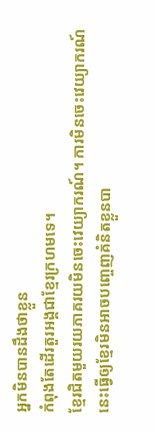អ្នកមិនបានដឹងថាខ្លួន
កំពុងតែដើរតួរអង្គជាខ្មែរក្រហមទេ។
ខ្មែរជិតមួយរយភាគរយមិនចេះវេយ្យាករណ៍។ ការមិនចេះវេយ្យាករណ៍នេះធ្វើឲ្យខ្មែរមិនអាចបញ្ចេញគំនិតខ្លួនបា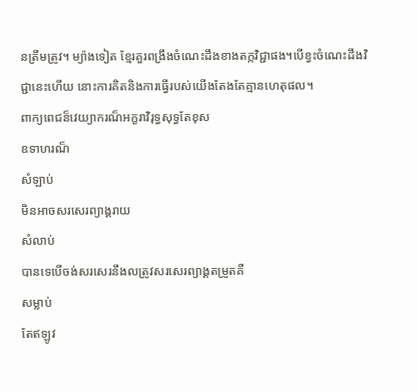នត្រឹមត្រូវ។ ម្យ៉ាងទៀត ខ្មែរគួរពង្រឹងចំណេះដឹងខាងតក្កវិជ្ជាផង។បើខ្វះចំណេះដឹងវិជ្ជានេះហើយ នោះការគិតនិងការធ្វើរបស់យើងតែងតែគ្មានហេតុផល។
ពាក្យពេជន៏វេយ្យាករណ៏អក្ខរាវិរុទ្ធសុទ្ធតែខុស
ឧទាហរណ៏
សំឡាប់
មិនអាចសរសេរព្យាង្គរាយ
សំលាប់
បានទេបើចង់សរសេរនឹងលត្រូវសរសេរព្យាង្គតម្រួតគឺ
សម្លាប់
តែឥឡូវ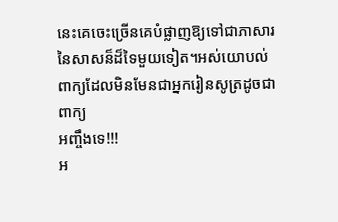នេះគេចេះច្រើនគេបំផ្លាញឱ្យទៅជាភាសារ
នៃសាសន៏ដ៏ទៃមួយទៀត។អស់យោបល់
ពាក្យដែលមិនមែនជាអ្នករៀនសូត្រដូចជាពាក្យ
អញ្ចឹងទេ!!!
អ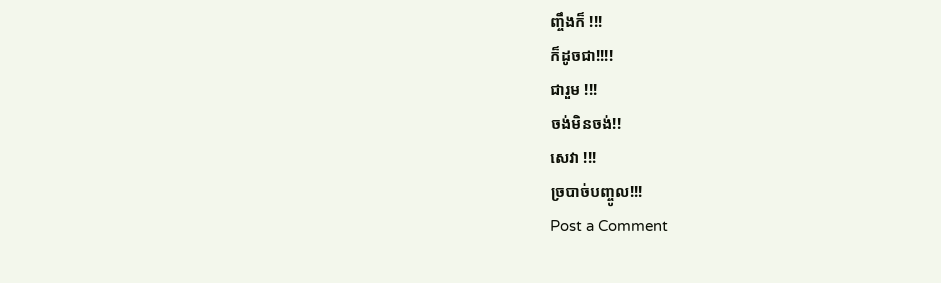ញ្ចឹងក៏ !!!
ក៏ដូចជា!!!!
ជារួម !!!
ចង់មិនចង់!!
សេវា !!!
ច្របាច់បញ្ចូល!!!
Post a Comment